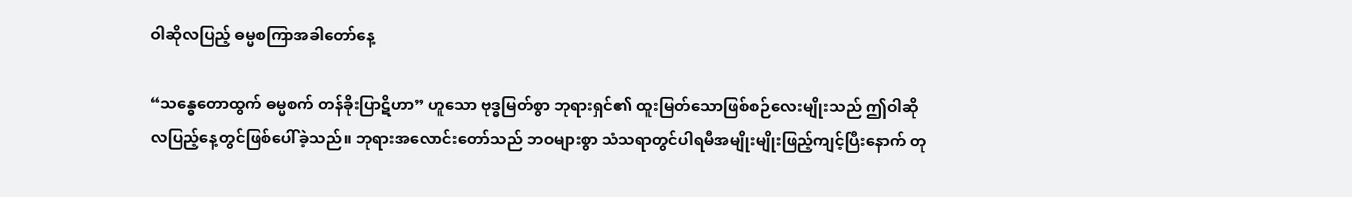ဝါဆိုလပြည့် ဓမ္မစကြာအခါတော်နေ့

“သန္ဓေတောထွက် ဓမ္မစက် တန်ခိုးပြာဋိဟာ” ဟူသော ဗုဒ္ဓမြတ်စွာ ဘုရားရှင်၏ ထူးမြတ်သောဖြစ်စဉ်လေးမျိုးသည် ဤဝါဆိုလပြည့်နေ့တွင်ဖြစ်ပေါ်ခဲ့သည်။ ဘုရားအလောင်းတော်သည် ဘဝများစွာ သံသရာတွင်ပါရမီအမျိုးမျိုးဖြည့်ကျင့်ပြီးနောက် တု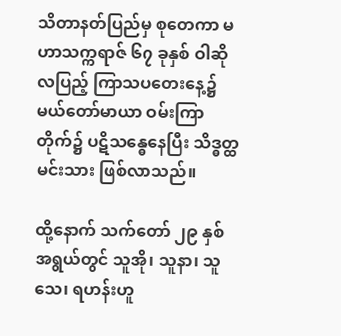သိတာနတ်ပြည်မှ စုတေကာ မဟာသက္ကရာဇ် ၆၇ ခုနှစ် ဝါဆိုလပြည့် ကြာသပတေးနေ့၌ မယ်တော်မာယာ ဝမ်းကြာတိုက်၌ ပဋိသန္ဓေနေပြီး သိဒ္ဓတ္ထမင်းသား ဖြစ်လာသည်။

ထို့နောက် သက်တော် ၂၉ နှစ်အရွယ်တွင် သူအို၊ သူနာ၊ သူသေ၊ ရဟန်းဟူ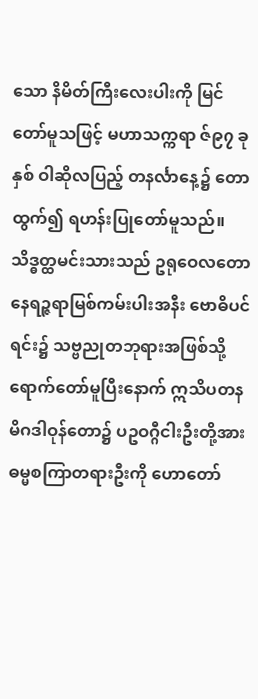သော နိမိတ်ကြီးလေးပါးကို မြင်တော်မူသဖြင့် မဟာသက္ကရာ ဇ်၉၇ ခုနှစ် ဝါဆိုလပြည့် တနင်္လာနေ့၌ တောထွက်၍ ရဟန်းပြုတော်မူသည်။ သိဒ္ဓတ္ထမင်းသားသည် ဥရုဝေလတော နေရဉ္ဇရာမြစ်ကမ်းပါးအနီး ဗောဓိပင်ရင်း၌ သဗ္ဗညုတဘုရားအဖြစ်သို့ ရောက်တော်မူပြီးနောက် ဣသိပတန မိဂဒါဝုန်တော၌ ပဥဝဂ္ဂီငါးဦးတို့အား ဓမ္မစကြာတရားဦးကို ဟောတော်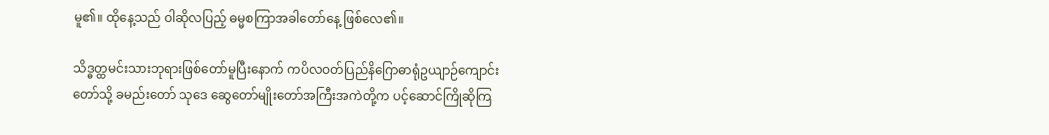မူ၏။ ထိုနေ့သည် ဝါဆိုလပြည့် ဓမ္မစကြာအခါတော်နေ့ ဖြစ်လေ၏။

သိဒ္ဓတ္ထမင်းသားဘုရားဖြစ်တော်မူပြီးနောက် ကပိလဝတ်ပြည်နိဂြောဓာရုံဥယျာဉ်ကျောင်းတော်သို့ ခမည်းတော် သုဒေ ဆွေတော်မျိုးတော်အကြီးအကဲတို့က ပင့်ဆောင်ကြိုဆိုကြ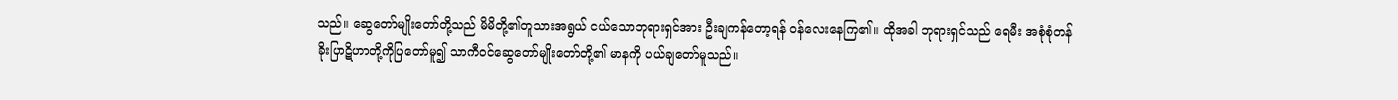သည်။ ဆွေတော်မျိုးတော်တို့သည် မိမိတို့၏တူသားအရွယ် ငယ်သောဘုရားရှင်အား ဦးချကန်တော့ရန် ဝန်လေးနေကြ၏။ ထိုအခါ ဘုရားရှင်သည် ရေမီး အစုံစုံတန်ခိုးပြာဋိဟာတို့ကိုပြတော်မူ၍ သာကီဝင်ဆွေတော်မျိုးတော်တို့၏ မာနကို ပယ်ချတော်မူသည်။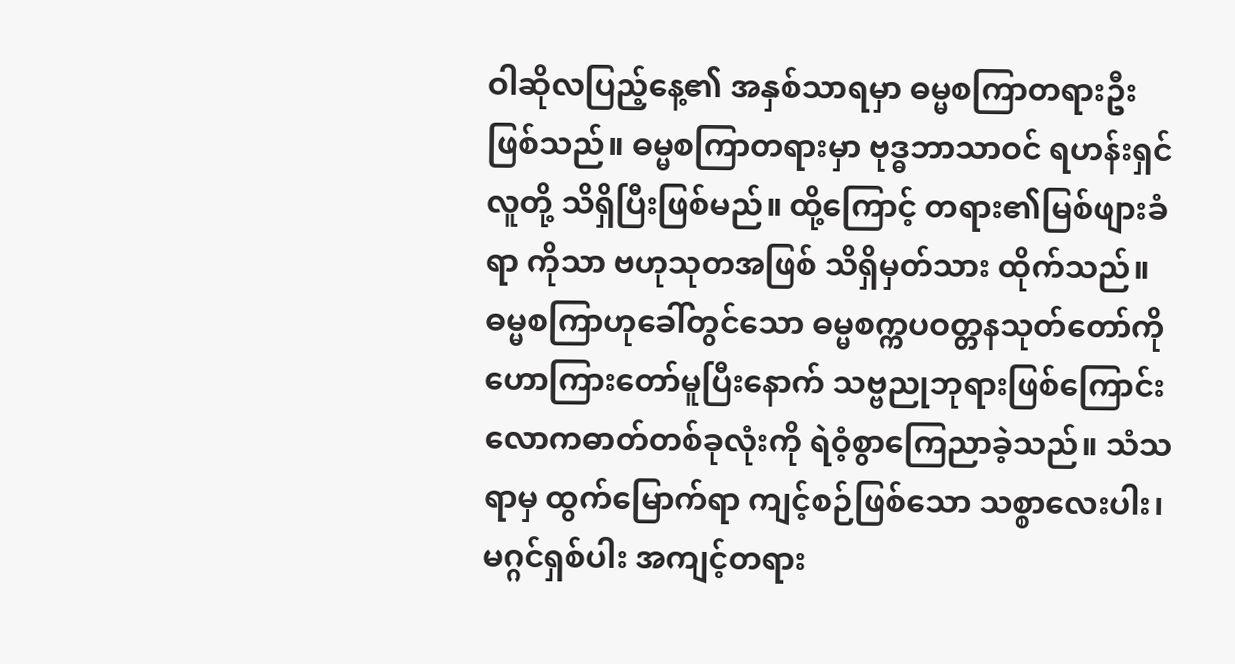ဝါဆိုလပြည့်နေ့၏ အနှစ်သာရမှာ ဓမ္မစကြာတရားဦးဖြစ်သည်။ ဓမ္မစကြာတရားမှာ ဗုဒ္ဓဘာသာဝင် ရဟန်းရှင်လူတို့ သိရှိပြီးဖြစ်မည်။ ထို့ကြောင့် တရား၏မြစ်ဖျားခံရာ ကိုသာ ဗဟုသုတအဖြစ် သိရှိမှတ်သား ထိုက်သည်။ ဓမ္မစကြာဟုခေါ်တွင်သော ဓမ္မစက္ကပဝတ္တနသုတ်တော်ကိုဟောကြားတော်မူပြီးနောက် သဗ္ဗညုဘုရားဖြစ်ကြောင်း လောကဓာတ်တစ်ခုလုံးကို ရဲဝံ့စွာကြေညာခဲ့သည်။ သံသရာမှ ထွက်မြောက်ရာ ကျင့်စဉ်ဖြစ်သော သစ္စာလေးပါး၊ မဂ္ဂင်ရှစ်ပါး အကျင့်တရား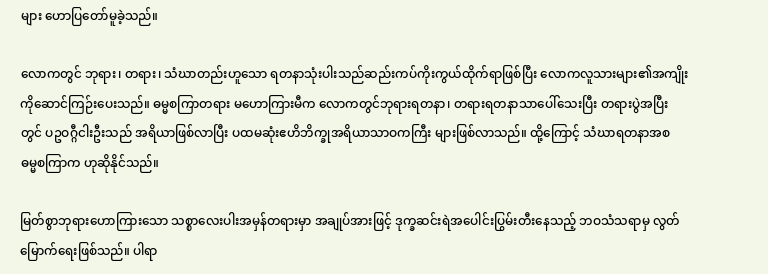များ ဟောပြတော်မူခဲ့သည်။

လောကတွင် ဘုရား၊ တရား၊ သံဃာတည်းဟူသော ရတနာသုံးပါးသည်ဆည်းကပ်ကိုးကွယ်ထိုက်ရာဖြစ်ပြီး လောကလူသားများ၏အကျိုးကိုဆောင်ကြဉ်းပေးသည်။ ဓမ္မစကြာတရား မဟောကြားမီက လောကတွင်ဘုရားရတနာ၊ တရားရတနာသာပေါ်သေးပြီး တရားပွဲအပြီးတွင် ပဥဝဂ္ဂီငါးဦးသည် အရိယာဖြစ်လာပြီး ပထမဆုံးဧဟိဘိက္ခုအရိယာသာဝကကြီး များဖြစ်လာသည်။ ထို့ကြောင့် သံဃာရတနာအစ ဓမ္မစကြာက ဟုဆိုနိုင်သည်။

မြတ်စွာဘုရားဟောကြားသော သစ္စာလေးပါးအမှန်တရားမှာ အချုပ်အားဖြင့် ဒုက္ခဆင်းရဲအပေါင်းပြွမ်းတီးနေသည့် ဘဝသံသရာမှ လွတ်မြောက်ရေးဖြစ်သည်။ ပါရာ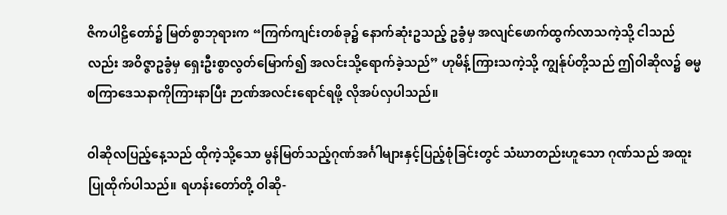ဇိကပါဠိတော်၌ မြတ်စွာဘုရားက “ကြက်ကျင်းတစ်ခု၌ နောက်ဆုံးဥသည့် ဥခွံမှ အလျင်ဖောက်ထွက်လာသကဲ့သို့ ငါသည်လည်း အဝိဇ္ဇာဥခွံမှ ရှေးဦးစွာလွတ်မြောက်၍ အလင်းသို့ရောက်ခဲ့သည်” ဟုမိန့်ကြားသကဲ့သို့ ကျွန်ုပ်တို့သည် ဤဝါဆိုလ၌ ဓမ္မစကြာဒေသနာကိုကြားနာပြီး ဉာဏ်အလင်းရောင်ရဖို့ လိုအပ်လှပါသည်။

ဝါဆိုလပြည့်နေ့သည် ထိုကဲ့သို့သော မွန်မြတ်သည့်ဂုဏ်အင်္ဂါများနှင့်ပြည့်စုံခြင်းတွင် သံဃာတည်းဟူသော ဂုဏ်သည် အထူးပြုထိုက်ပါသည်။ ရဟန်းတော်တို့ ဝါဆို-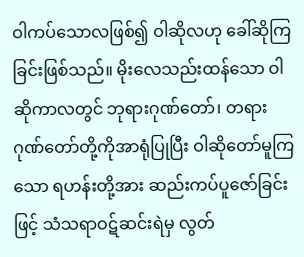ဝါကပ်သောလဖြစ်၍ ဝါဆိုလဟု ခေါ်ဆိုကြခြင်းဖြစ်သည်။ မိုးလေသည်းထန်သော ဝါဆိုကာလတွင် ဘုရားဂုဏ်တော်၊ တရားဂုဏ်တော်တို့ကိုအာရုံပြုပြီး ဝါဆိုတော်မူကြသော ရဟန်းတို့အား ဆည်းကပ်ပူဇော်ခြင်းဖြင့် သံသရာဝဋ်ဆင်းရဲမှ လွတ်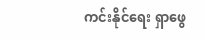ကင်းနိုင်ရေး ရှာဖွေ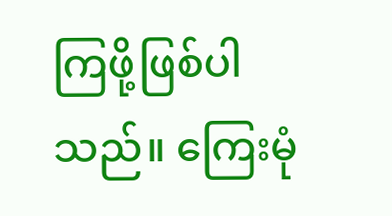ကြဖို့ဖြစ်ပါသည်။ ကြေးမုံ